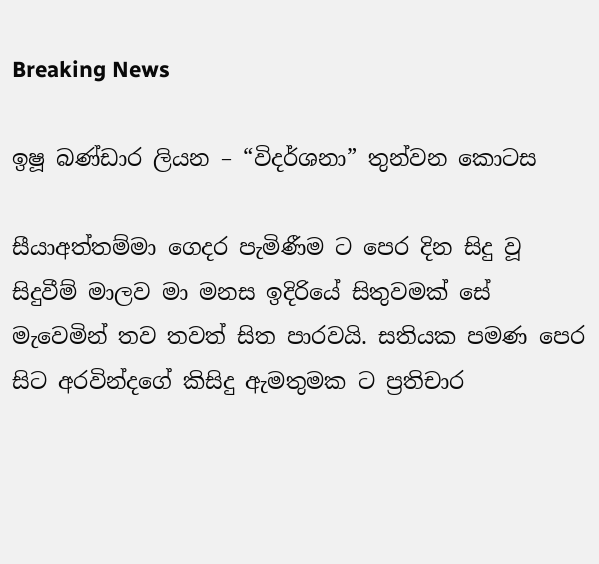Breaking News

ඉෂූ බණ්ඩාර ලියන – “විදර්ශනා” තුන්වන කොටස

සීයාඅත්තම්මා ගෙදර පැමිණීම ට පෙර දින සිදු වූ සිදුවීම් මාලව මා මනස ඉදිරියේ සිතුවමක් සේ මැවෙමින් තව තවත් සිත පාරවයි. සතියක පමණ පෙර සිට අරවින්දගේ කිසිදු ඇමතුමක ට ප්‍රතිචාර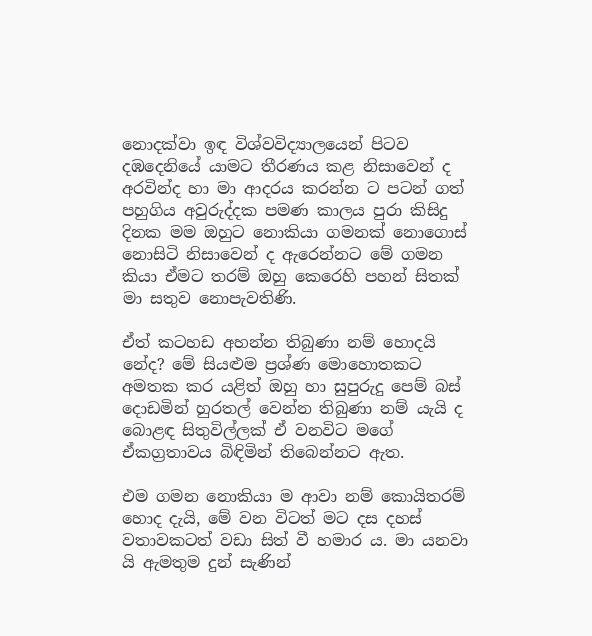නොදක්වා ඉඳ විශ්වවිද්‍යාලයෙන් පිටව දඹදෙනියේ යාමට තීරණය කළ නිසාවෙන් ද අරවින්ද හා මා ආදරය කරන්න ට පටන් ගත් පහුගිය අවුරුද්දක පමණ කාලය පුරා කිසිදු දිනක මම ඔහුට නොකියා ගමනක් නොගොස් නොසිටි නිසාවෙන් ද ඇරෙන්නට මේ ගමන කියා ඒමට තරම් ඔහු කෙරෙහි පහන් සිතක් මා සතුව නොපැවතිණි.

ඒත් කටහඩ අහන්න තිබුණා නම් හොදයි නේද? මේ සියළුම ප්‍රශ්ණ මොහොතකට අමතක කර යළිත් ඔහු හා සුපුරුදු පෙම් බස් දොඩමින් හුරතල් වෙන්න තිබුණා නම් යැයි ද බොළඳ සිතුවිල්ලක් ඒ වනවිට මගේ ඒකග්‍රතාවය බිඳිමින් තිබෙන්නට ඇත.

එම ගමන නොකියා ම ආවා නම් කොයිතරම් හොද දැයි, මේ වන විටත් මට දස දහස් වතාවකටත් වඩා සිත් වී හමාර ය. මා යනවා යි ඇමතුම දුන් සැණින්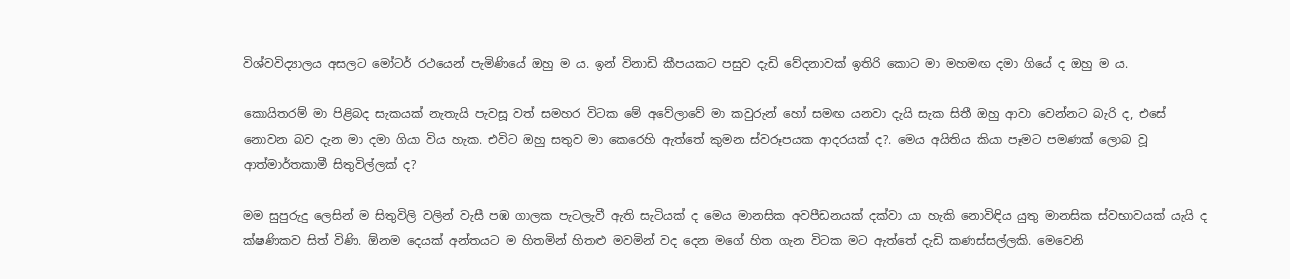විශ්වවිද්‍යාලය අසලට මෝටර් රථයෙන් පැමිණියේ ඔහු ම ය. ඉන් විනාඩි කීපයකට පසුව දැඩි වේදනාවක් ඉතිරි කොට මා මහමඟ දමා ගියේ ද ඔහු ම ය.

කොයිතරම් මා පිළිබද සැකයක් නැතැයි පැවසූ වත් සමහර විටක මේ අවේලාවේ මා කවුරුන් හෝ සමඟ යනවා දැයි සැක සිතී ඔහු ආවා වෙන්නට බැරි ද, එසේ නොවන බව දැන මා දමා ගියා විය හැක. එවිට ඔහු සතුව මා කෙරෙහි ඇත්තේ කුමන ස්වරූපයක ආදරයක් ද?. මෙය අයිතිය කියා පෑමට පමණක් ලොබ වූ ආත්මාර්තකාමී සිතුවිල්ලක් ද?

මම සුපුරුදු ලෙසින් ම සිතුවිලි වලින් වැසී පඹ ගාලක පැටලැවී ඇති සැටියක් ද මෙය මානසික අවපීඩනයක් දක්වා යා හැකි නොවිඳිය යුතු මානසික ස්වභාවයක් යැයි ද ක්ෂණිකව සිත් විණි. ඕනම දෙයක් අන්තයට ම හිතමින් හිතළු මවමින් වද දෙන මගේ හිත ගැන විටක මට ඇත්තේ දැඩි කණස්සල්ලකි. මෙවෙනි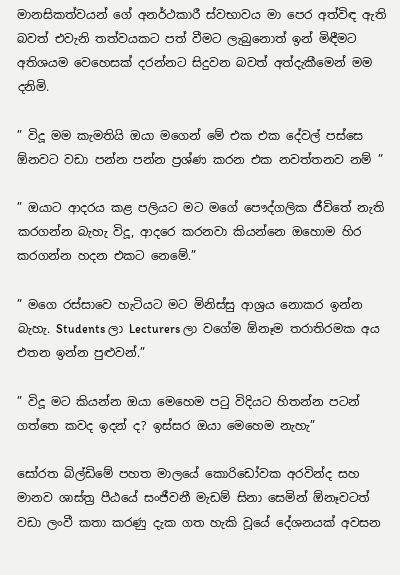මානසිකත්වයන් ගේ අනර්ථකාරී ස්වභාවය මා පෙර අත්විඳ ඇති බවත් එවැනි තත්වයකට පත් වීමට ලැබුනොත් ඉන් මිඳීමට අතිශයම වෙහෙසක් දරන්නට සිදුවන බවත් අත්දැකීමෙන් මම දනිමි.

” විදූ මම කැමතියි ඔයා මගෙන් මේ එක එක දේවල් පස්සෙ ඕනවට වඩා පන්න පන්න ප්‍රශ්ණ කරන එක නවත්තනව නම් ”

” ඔයාට ආදරය කළ පලියට මට මගේ පෞද්ගලික ජීවිතේ නැති කරගන්න බැහැ විදූ, ආදරෙ කරනවා කියන්නෙ ඔහොම හිර කරගන්න හදන එකට නෙමේ.”

” මගෙ රස්සාවෙ හැටියට මට මිනිස්සු ආශ්‍රය නොකර ඉන්න බැහැ. Students ලා Lecturers ලා වගේම ඕනෑම තරාතිරමක අය එතන ඉන්න පුළුවන්.”

” විදූ මට කියන්න ඔයා මෙහෙම පටු විදියට හිතන්න පටන් ගත්තෙ කවද ඉදන් ද? ඉස්සර ඔයා මෙහෙම නැහැ”

සෝරත බිල්ඩිමේ පහත මාලයේ කොරිඩෝවක අරවින්ද සහ මානව ශාස්ත්‍ර පීඨයේ සංජීවනී මැඩම් සිනා සෙමින් ඕනෑවටත් වඩා ලංවී කතා කරණු දැක ගත හැකි වූයේ දේශනයක් අවසන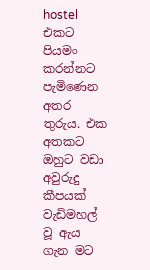hostel එකට පියමං කරන්නට පැමිණෙන අතර තුරුය. එක අතකට ඔහුට වඩා අවුරුදු කීපයක් වැඩිමහල් වූ ඇය ගැන මට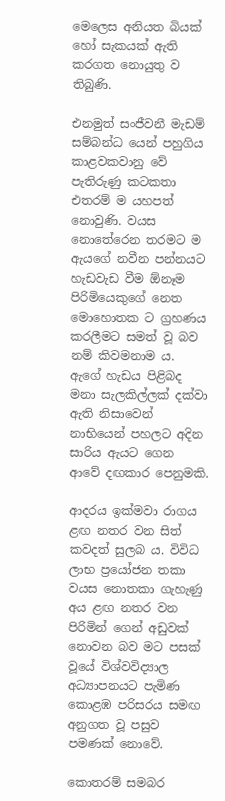මෙලෙස අනියත බියක් හෝ සැකයක් ඇති කරගත නොයුතු ව තිබුණි.

එනමුත් සංජීවනී මැඩම් සම්බන්ධ යෙන් පහුගිය කාළවකවානු වේ පැතිරුණු කටකතා එතරම් ම යහපත් නොවුණි. වයස නොතේරෙන තරමට ම ඇයගේ නවීන පන්නයට හැඩවැඩ වීම ඕනෑම පිරිමියෙකුගේ නෙත මොහොතක ට ග්‍රහණය කරලීමට සමත් වූ බව නම් කිවමනාම ය. ඇගේ හැඩය පිළිබද මනා සැලකිල්ලක් දක්වා ඇති නිසාවෙන් නාභියෙන් පහලට අදින සාරිය ඇයට ගෙන ආවේ දඟකාර පෙනුමකි.

ආදරය ඉක්මවා රාගය ළඟ නතර වන සිත් කවදත් සුලබ ය. විවිධ ලාභ ප්‍රයෝජන තකා වයස නොතකා ගැහැණු අය ළඟ නතර වන පිරිමින් ගෙන් අඩුවක් නොවන බව මට පසක් වූයේ විශ්වවිද්‍යාල අධ්‍යාපනයට පැමිණ කොළඹ පරිසරය සමඟ අනුගත වූ පසුව පමණක් නොවේ.

කොතරම් සමබර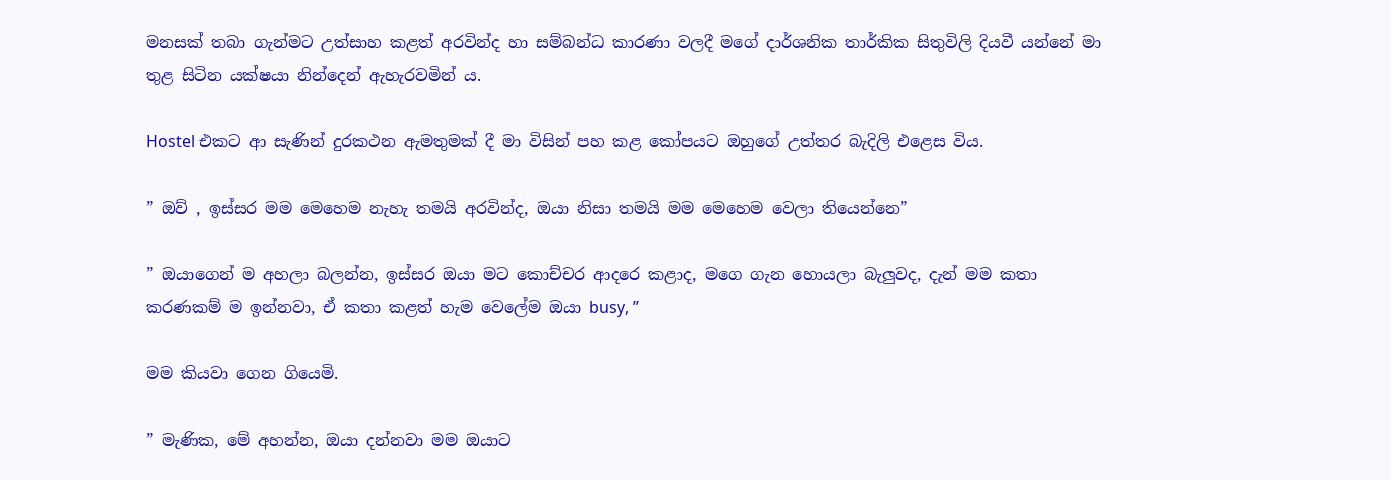මනසක් තබා ගැන්මට උත්සාහ කළත් අරවින්ද හා සම්බන්ධ කාරණා වලදී මගේ දාර්ශනික තාර්කික සිතුවිලි දියවී යන්නේ මා තුළ සිටින යක්ෂයා නින්දෙන් ඇහැරවමින් ය.

Hostel එකට ආ සැණින් දුරකථන ඇමතුමක් දී මා විසින් පහ කළ කෝපයට ඔහුගේ උත්තර බැදිලි එළෙස විය.

” ඔව් , ඉස්සර මම මෙහෙම නැහැ තමයි අරවින්ද, ඔයා නිසා තමයි මම මෙහෙම වෙලා තියෙන්නෙ”

” ඔයාගෙන් ම අහලා බලන්න, ඉස්සර ඔයා මට කොච්චර ආදරෙ කළාද, මගෙ ගැන හොයලා බැලුවද, දැන් මම කතා කරණකම් ම ඉන්නවා, ඒ කතා කළත් හැම වෙලේම ඔයා busy, ”

මම කියවා ගෙන ගියෙමි.

” මැණික, මේ අහන්න, ඔයා දන්නවා මම ඔයාට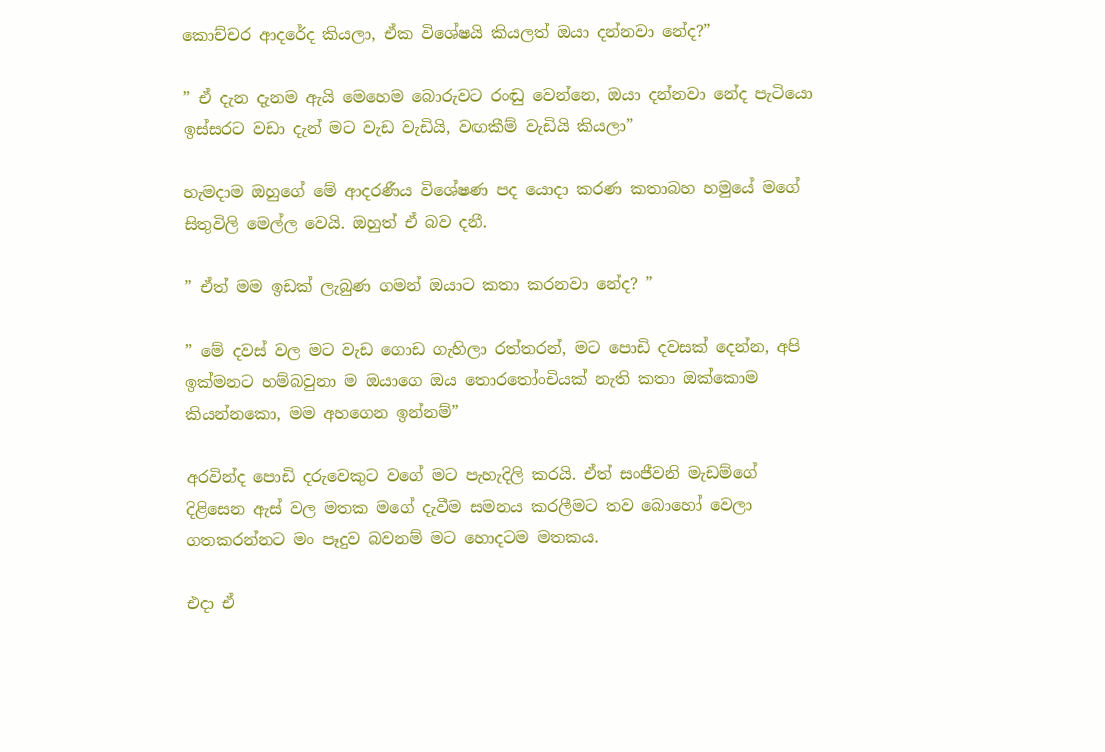කොච්චර ආදරේද කියලා, ඒක විශේෂයි කියලත් ඔයා දන්නවා නේද?”

” ඒ දැන දැනම ඇයි මෙහෙම බොරුවට රංඬු වෙන්නෙ, ඔයා දන්නවා නේද පැටියො ඉස්සරට වඩා දැන් මට වැඩ වැඩියි, වඟකීම් වැඩියි කියලා”

හැමදාම ඔහුගේ මේ ආදරණීය විශේෂණ පද යොදා කරණ කතාබහ හමුයේ මගේ සිතුවිලි මෙල්ල වෙයි. ඔහුත් ඒ බව දනී.

” ඒත් මම ඉඩක් ලැබුණ ගමන් ඔයාට කතා කරනවා නේද? ”

” මේ දවස් වල මට වැඩ ගොඩ ගැහිලා රත්තරන්, මට පොඩි දවසක් දෙන්න, අපි ඉක්මනට හම්බවුනා ම ඔයාගෙ ඔය තොරතෝංචියක් නැති කතා ඔක්කොම කියන්නකො, මම අහගෙන ඉන්නම්”

අරවින්ද පොඩි දරුවෙකුට වගේ මට පැහැදිලි කරයි. ඒත් සංජීවනි මැඩම්ගේ දිළිසෙන ඇස් වල මතක මගේ දැවීම සමනය කරලීමට තව බොහෝ වෙලා ගතකරන්නට මං පෑදුව බවනම් මට හොදටම මතකය.

එදා ඒ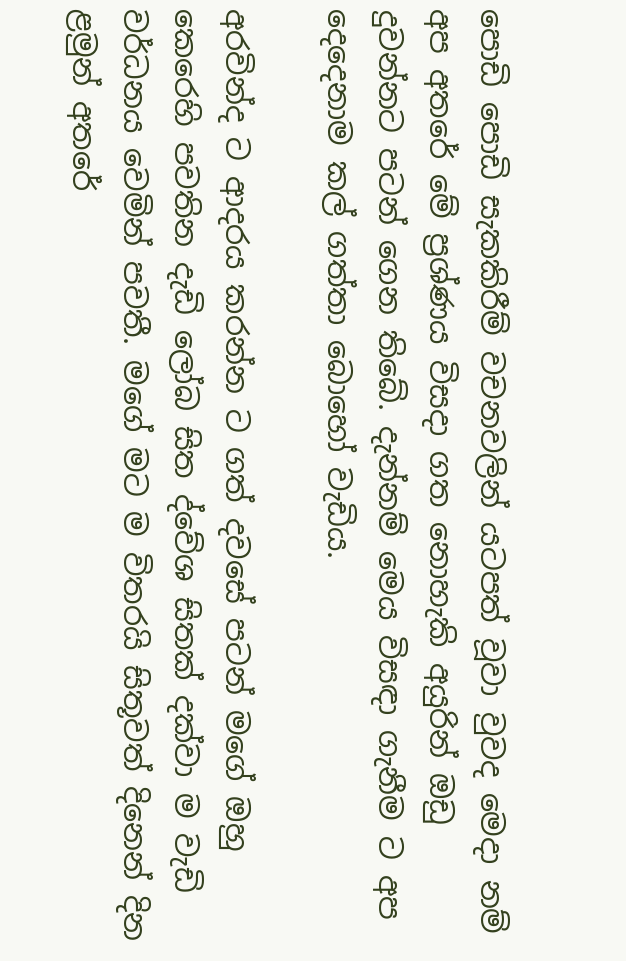පොඩි පොඩි සැකකිරීම් වචනවලින් යටපත් වූවා වුවද මෙදා නම් අප අතරේ මේ ප්‍රශ්ණය විසදා ගත නොහැකි අයුරින් ඔඩු දුවන්නට පටන් ගෙන තිබේ. දැන්නම් මෙය විසඳා ගැනීම ට අප දෙදෙනාම කල් ගත්තා බොහෝ වැඩිය.

අරවින්ද ට ආදරය කරන්න ට ගත් දවසේ පටන් මගේ ඔහු කෙරෙහි පවතින දැඩි ලෝබ සිත ද්වේශ සිතක් දක්වා ම වැඩි වර්ධනය වෙමින් පවතී. මගේ මට ම විතරයි සිතූවත් දිනෙන් දින ළමුන් අතරේ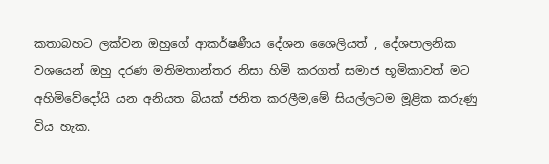කතාබහට ලක්වන ඔහුගේ ආකර්ෂණීය දේශන ශෛලියත් , දේශපාලනික වශයෙන් ඔහු දරණ මතිමතාන්තර නිසා හිමි කරගත් සමාජ භූමිකාවත් මට අහිමිවේදෝයි යන අනියත බියක් ජනිත කරලීම,මේ සියල්ලටම මූළික කරුණු විය හැක.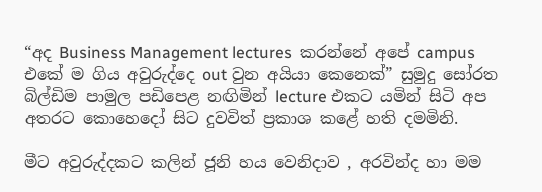“අද Business Management lectures  කරන්නේ අපේ campus එකේ ම ගිය අවුරුද්දෙ out වුන අයියා කෙනෙක්” සුමුදු සෝරත බිල්ඩිම පාමුල පඩිපෙළ නඟිමින් lecture එකට යමින් සිටි අප අතරට කොහෙදෝ සිට දුවවිත් ප්‍රකාශ කළේ හති දමමිනි.

මීට අවුරුද්දකට කලින් ජූනි හය වෙනිදාව , අරවින්ද හා මම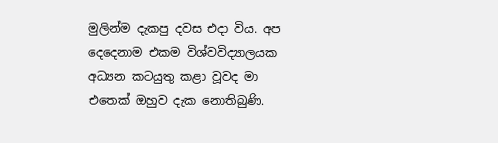මුලින්ම දැකපු දවස එදා විය. අප දෙදෙනාම එකම විශ්වවිද්‍යාලයක අධ්‍යන කටයුතු කළා වූවද මා එතෙක් ඔහුව දැක නොතිබුණි.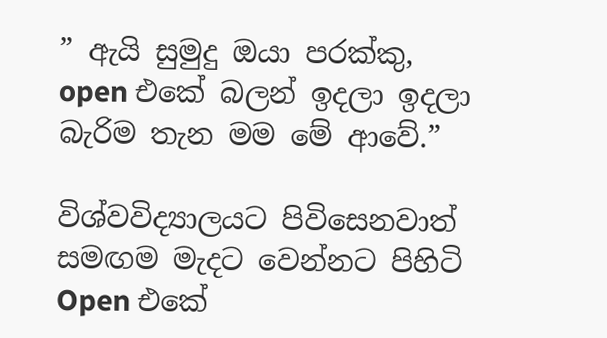” ඇයි සුමුදු ඔයා පරක්කු, open එකේ බලන් ඉදලා ඉදලා බැරිම තැන මම මේ ආවේ.”

විශ්වවිද්‍යාලයට පිවිසෙනවාත් සමඟම මැදට වෙන්නට පිහිටි Open එකේ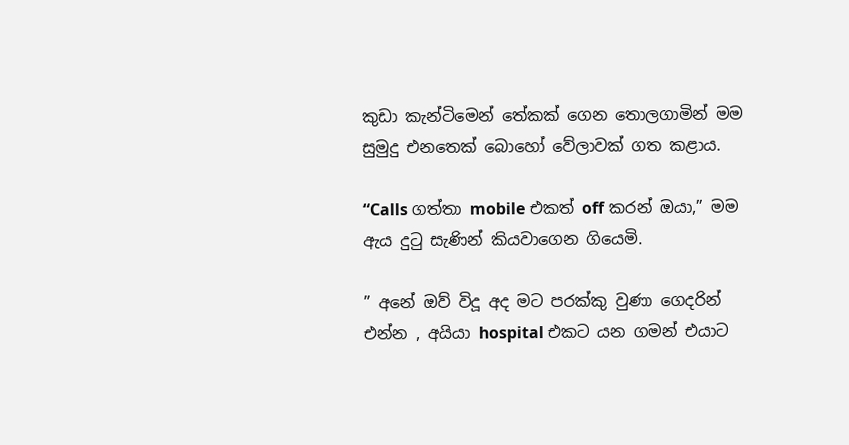කුඩා කැන්ටිමෙන් තේකක් ගෙන තොලගාමින් මම සුමුදු එනතෙක් බොහෝ වේලාවක් ගත කළාය.

“Calls ගත්තා mobile එකත් off කරන් ඔයා,” මම ඇය දුටු සැණින් කියවාගෙන ගියෙමි.

” අනේ ඔව් විදූ අද මට පරක්කු වුණා ගෙදරින් එන්න , අයියා hospital එකට යන ගමන් එයාට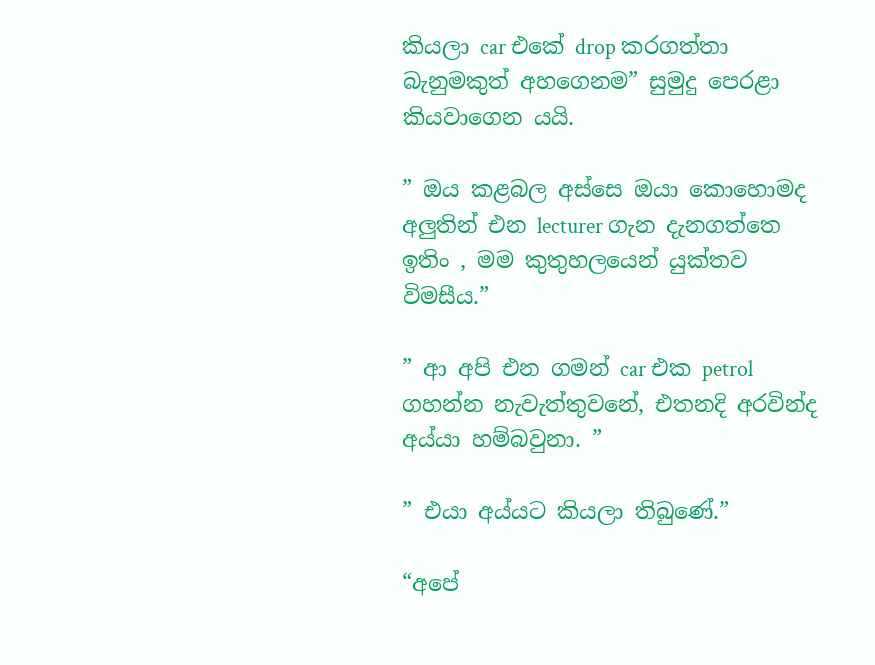කියලා car එකේ drop කරගත්තා බැනුමකුත් අහගෙනම” සුමුදු පෙරළා කියවාගෙන යයි.

” ඔය කළබල අස්සෙ ඔයා කොහොමද අලුතින් එන lecturer ගැන දැනගත්තෙ ඉතිං , මම කුතුහලයෙන් යුක්තව විමසීය.”

” ආ අපි එන ගමන් car එක petrol ගහන්න නැවැත්තුවනේ, එතනදි අරවින්ද අය්යා හම්බවුනා. ”

” එයා අය්යට කියලා තිබුණේ.”

“අපේ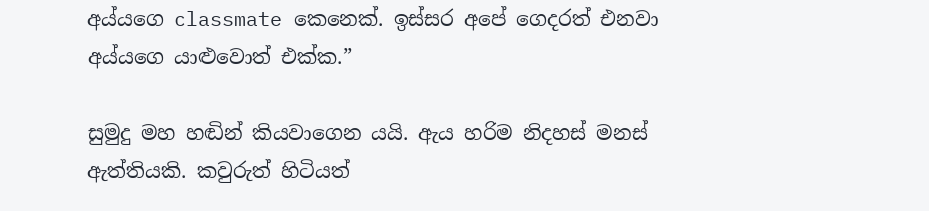අය්යගෙ classmate කෙනෙක්. ඉස්සර අපේ ගෙදරත් එනවා අය්යගෙ යාළුවොත් එක්ක.”

සුමුදු මහ හඬින් කියවාගෙන යයි. ඇය හරිම නිදහස් මනස් ඇත්තියකි. කවුරුත් හිටියත්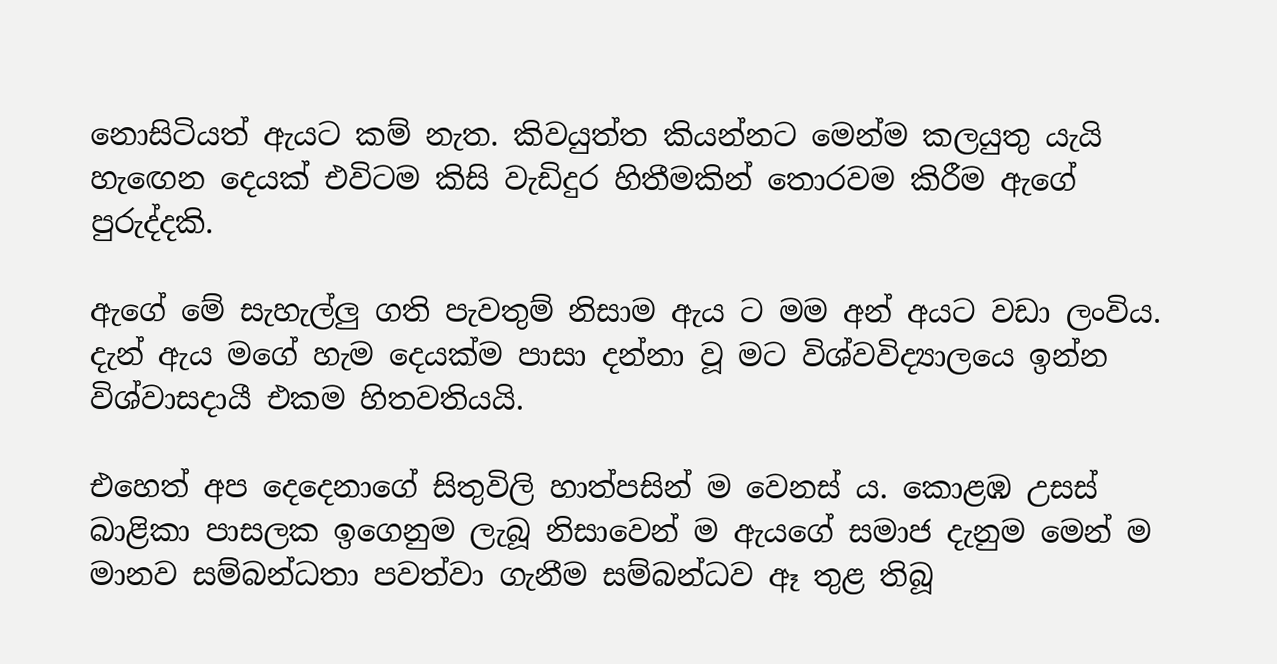නොසිටියත් ඇයට කම් නැත. කිවයුත්ත කියන්නට මෙන්ම කලයුතු යැයි හැඟෙන දෙයක් එවිටම කිසි වැඩිදුර හිතීමකින් තොරවම කිරීම ඇගේ පුරුද්දකි.

ඇගේ මේ සැහැල්ලු ගති පැවතුම් නිසාම ඇය ට මම අන් අයට වඩා ලංවිය. දැන් ඇය මගේ හැම දෙයක්ම පාසා දන්නා වූ මට විශ්වවිද්‍යාලයෙ ඉන්න විශ්වාසදායී එකම හිතවතියයි.

එහෙත් අප දෙදෙනාගේ සිතුවිලි හාත්පසින් ම වෙනස් ය. කොළඹ උසස් බාළිකා පාසලක ඉගෙනුම ලැබූ නිසාවෙන් ම ඇයගේ සමාජ දැනුම මෙන් ම මානව සම්බන්ධතා පවත්වා ගැනීම සම්බන්ධව ඈ තුළ තිබූ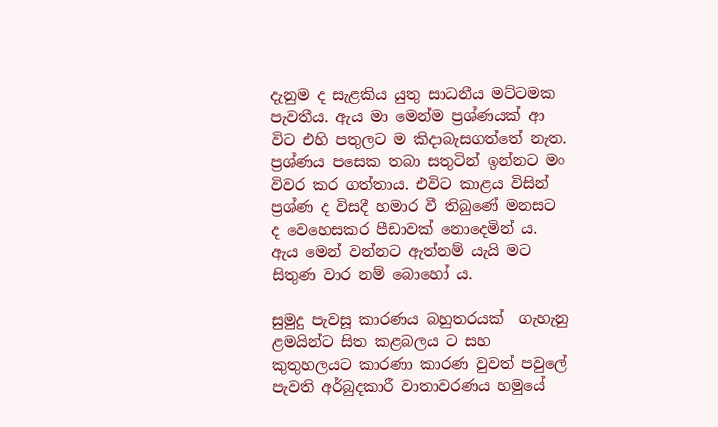දැනුම ද සැළකිය යුතු සාධනීය මට්ටමක පැවතීය. ඇය මා මෙන්ම ප්‍රශ්ණයක් ආ විට එහි පතුලට ම කිදාබැසගත්තේ නැත. ප්‍රශ්ණය පසෙක තබා සතුටින් ඉන්නට මං විවර කර ගත්තාය. එවිට කාළය විසින් ප්‍රශ්ණ ද විසදී හමාර වී තිබුණේ මනසට ද වෙහෙසකර පීඩාවක් නොදෙමින් ය. ඇය මෙන් වන්නට ඇත්නම් යැයි මට සිතුණ වාර නම් බොහෝ ය.

සුමුදු පැවසූ කාරණය බහුතරයක්  ගැහැනු ළමයින්ට සිත කළබලය ට සහ කුතුහලයට කාරණා කාරණ වුවත් පවුලේ පැවති අර්බුදකාරී වාතාවරණය හමුයේ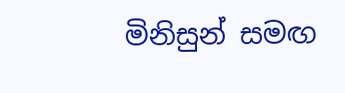මිනිසුන් සමඟ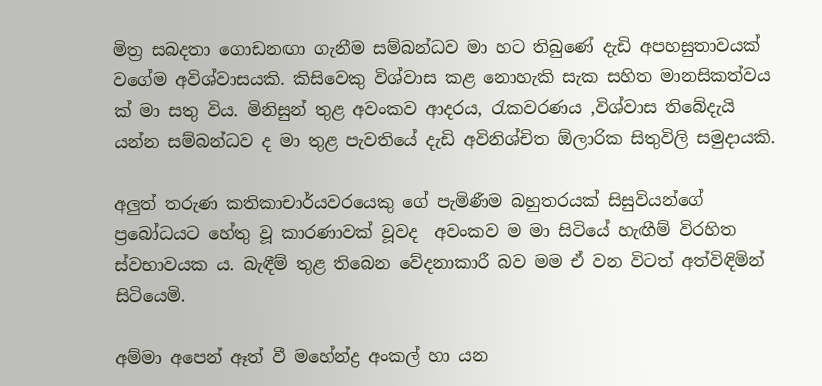මිත්‍ර සබදතා ගොඩනඟා ගැනීම සම්බන්ධව මා හට තිබුණේ දැඩි අපහසුතාවයක් වගේම අවිශ්වාසයකි. කිසිවෙකු විශ්වාස කළ නොහැකි සැක සහිත මානසිකත්වය ක් මා සතු විය. මිනිසුන් තුළ අවංකව ආදරය, රැකවරණය ,විශ්වාස තිබේදැයි යන්න සම්බන්ධව ද මා තුළ පැවතියේ දැඩි අවිනිශ්චිත ඕලාරික සිතුවිලි සමුදායකි.

අලුත් තරුණ කතිකාචාර්යවරයෙකු ගේ පැමිණීම බහුතරයක් සිසුවියන්ගේ ප්‍රබෝධයට හේතු වූ කාරණාවක් වූවද  අවංකව ම මා සිටියේ හැඟීම් විරහිත ස්වභාවයක ය. බැඳීම් තුළ තිබෙන වේදනාකාරී බව මම ඒ වන විටත් අත්විඳිමින් සිටියෙමි.

අම්මා අපෙන් ඈත් වී මහේන්ද්‍ර අංකල් හා යන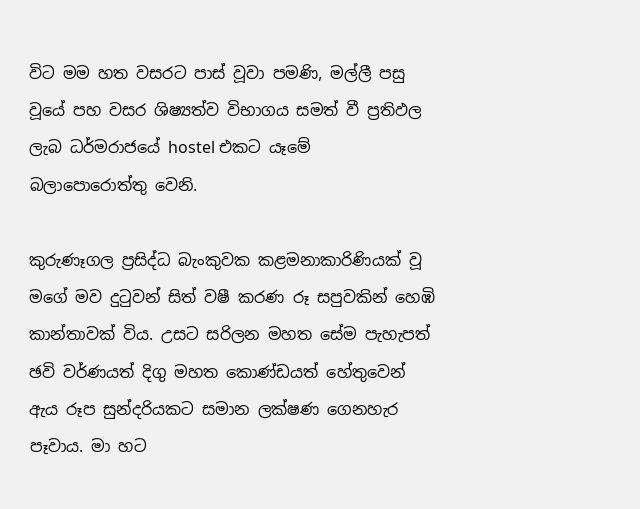විට මම හත වසරට පාස් වූවා පමණි, මල්ලී පසු වූයේ පහ වසර ශිෂ්‍යත්ව විභාගය සමත් වී ප්‍රතිඵල ලැබ ධර්මරාජයේ hostel එකට යෑමේ බලාපොරොත්තු වෙනි.

කුරුණෑගල ප්‍රසිද්ධ බැංකුවක කළමනාකාරිණියක් වූ මගේ මව දුටුවන් සිත් වෂී කරණ රූ සපුවකින් හෙඹි කාන්තාවක් විය. උසට සරිලන මහත සේම පැහැපත් ඡවි වර්ණයත් දිගු මහත කොණ්ඩයත් හේතුවෙන් ඇය රූප සුන්දරියකට සමාන ලක්ෂණ ගෙනහැර පෑවාය. මා හට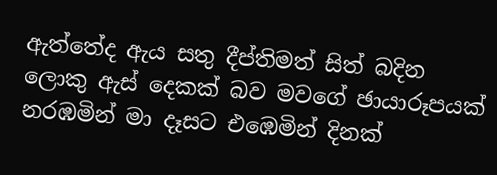ඇත්තේද ඇය සතු දීප්තිමත් සිත් බදින ලොකු ඇස් දෙකක් බව මවගේ ඡායාරූපයක් නරඹමින් මා දෑසට එඹෙමින් දිනක්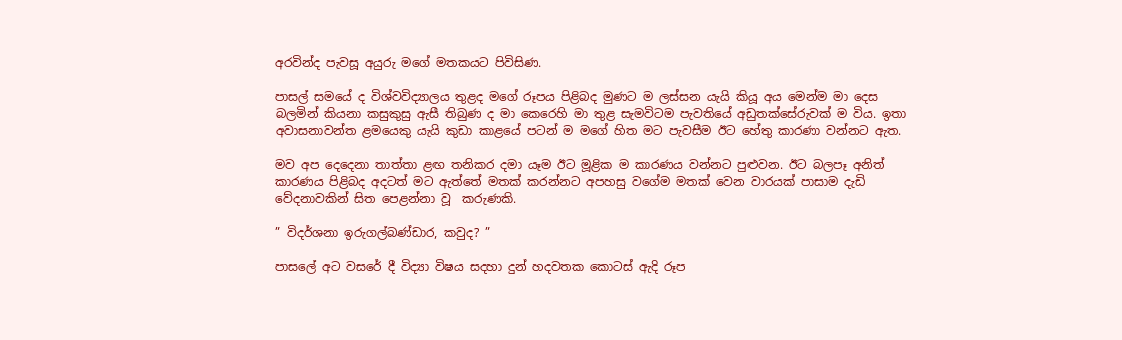අරවින්ද පැවසූ අයුරු මගේ මතකයට පිවිසිණ.

පාසල් සමයේ ද විශ්වවිද්‍යාලය තුළද මගේ රූපය පිළිබද මුණට ම ලස්සන යැයි කියූ අය මෙන්ම මා දෙස බලමින් කියනා කසුකුසු ඇසී තිබුණ ද මා කෙරෙහි මා තුළ සැමවිටම පැවතියේ අඩුතක්සේරුවක් ම විය. ඉතා අවාසනාවන්ත ළමයෙකු යැයි කුඩා කාළයේ පටන් ම මගේ හිත මට පැවසීම ඊට හේතු කාරණා වන්නට ඇත.

මව අප දෙදෙනා තාත්තා ළඟ තනිකර දමා යෑම ඊට මූළික ම කාරණය වන්නට පුළුවන. ඊට බලපෑ අනිත් කාරණය පිළිබද අදටත් මට ඇත්තේ මතක් කරන්නට අපහසු වගේම මතක් වෙන වාරයක් පාසාම දැඩි වේදනාවකින් සිත පෙළන්නා වූ  කරුණකි.

” විදර්ශනා ඉරුගල්බණ්ඩාර, කවුද? ”

පාසලේ අට වසරේ දී විද්‍යා විෂය සදහා දුන් හදවතක කොටස් ඇදි රූප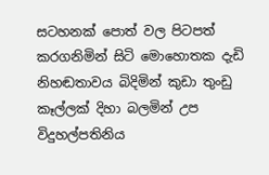සටහනක් පොත් වල පිටපත් කරගනිමින් සිටි මොහොතක දැඩි නිහඬතාවය බිදිමින් කුඩා තුංඩු කෑල්ලක් දිහා බලමින් උප විදුහල්පතිනිය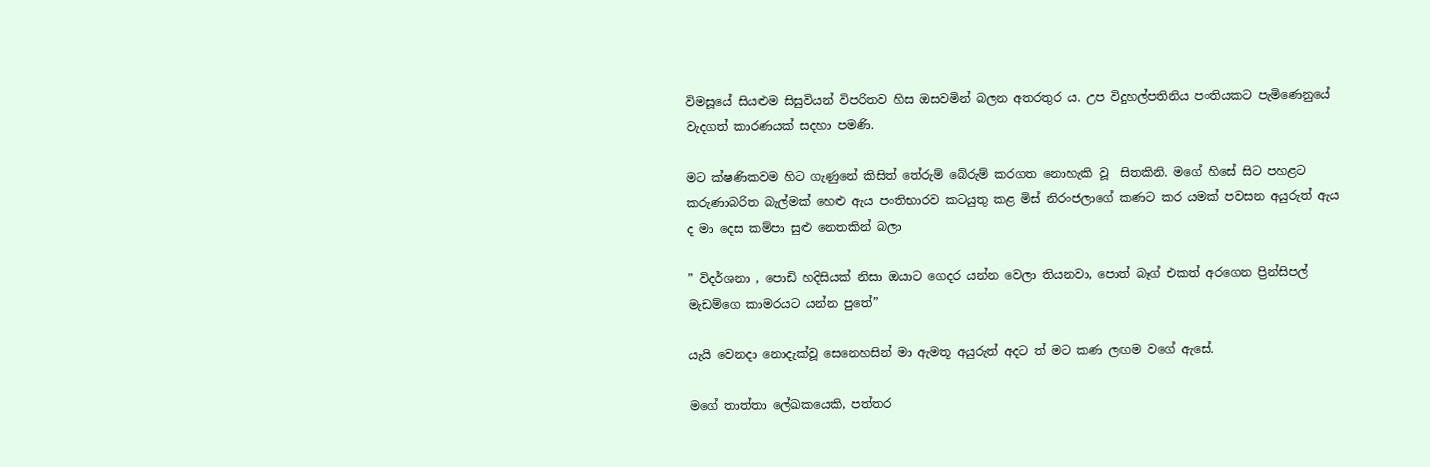විමසූයේ සියළුම සිසුවියන් විපරිතව හිස ඔසවමින් බලන අතරතුර ය. උප විදුහල්පතිනිය පංතියකට පැමිණෙනුයේ වැදගත් කාරණයක් සදහා පමණි.

මට ක්ෂණිකවම හිට ගැණුනේ කිසිත් තේරුම් බේරුම් කරගත නොහැකි වූ  සිතකිනි. මගේ හිසේ සිට පහළට කරුණාබරිත බැල්මක් හෙළු ඇය පංතිභාරව කටයුතු කළ මිස් නිරංජලාගේ කණට කර යමක් පවසන අයුරුත් ඇය ද මා දෙස කම්පා සුළු නෙතකින් බලා

” විදර්ශනා , පොඩි හදිසියක් නිසා ඔයාට ගෙදර යන්න වෙලා තියනවා, පොත් බෑග් එකත් අරගෙන ප්‍රින්සිපල් මැඩම්ගෙ කාමරයට යන්න පුතේ”

යැයි වෙනදා නොදැක්වූ සෙනෙහසින් මා ඇමතූ අයුරුත් අදට ත් මට කණ ලඟම වගේ ඇසේ.

මගේ තාත්තා ලේඛකයෙකි, පත්තර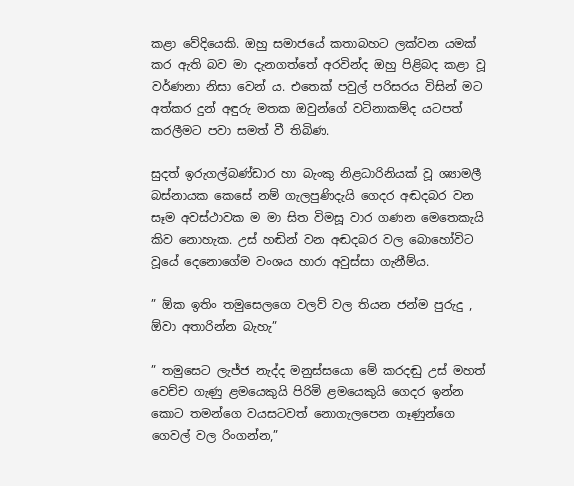කළා වේදියෙකි. ඔහු සමාජයේ කතාබහට ලක්වන යමක් කර ඇති බව මා දැනගත්තේ අරවින්ද ඔහු පිළිබද කළා වූ වර්ණනා නිසා වෙන් ය. එතෙක් පවුල් පරිසරය විසින් මට අත්කර දුන් අඳුරු මතක ඔවුන්ගේ වටිනාකම්ද යටපත් කරලීමට පවා සමත් වී තිබිණ.

සුදත් ඉරුගල්බණ්ඩාර හා බැංකු නිළධාරිනියක් වූ ශ්‍යාමලී බස්නායක කෙසේ නම් ගැලපුණිදැයි ගෙදර අඬදබර වන සෑම අවස්ථාවක ම මා සිත විමසූ වාර ගණන මෙතෙකැයි කිව නොහැක. උස් හඬින් වන අඬදබර වල බොහෝවිට වූයේ දෙනොගේම වංශය හාරා අවුස්සා ගැනීම්ය.

” ඕක ඉතිං තමුසෙලගෙ වලව් වල තියන ජන්ම පුරුදු , ඕවා අතාරින්න බැහැ”

” තමුසෙට ලැජ්ජ නැද්ද මනුස්සයො මේ කරදඬු උස් මහත් වෙච්ච ගැණු ළමයෙකුයි පිරිමි ළමයෙකුයි ගෙදර ඉන්න කොට තමන්ගෙ වයසටවත් නොගැලපෙන ගෑණුන්ගෙ ගෙවල් වල රිංගන්න,”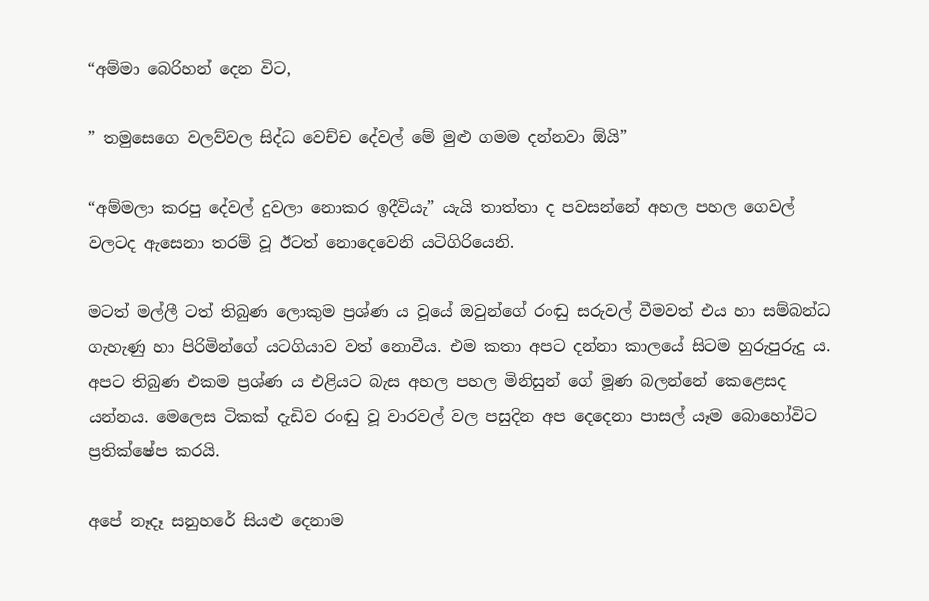“අම්මා බෙරිහන් දෙන විට,

” තමුසෙගෙ වලව්වල සිද්ධ වෙච්ච දේවල් මේ මුළු ගමම දන්නවා ඕයි”

“අම්මලා කරපු දේවල් දුවලා නොකර ඉදීවියැ” යැයි තාත්තා ද පවසන්නේ අහල පහල ගෙවල් වලටද ඇසෙනා තරම් වූ ඊටත් නොදෙවෙනි යටිගිරියෙනි.

මටත් මල්ලී ටත් තිබුණ ලොකුම ප්‍රශ්ණ ය වූයේ ඔවුන්ගේ රංඬු සරුවල් වීමවත් එය හා සම්බන්ධ ගැහැණු හා පිරිමින්ගේ යටගියාව වත් නොවීය. එම කතා අපට දන්නා කාලයේ සිටම හුරුපුරුදු ය. අපට තිබුණ එකම ප්‍රශ්ණ ය එළියට බැස අහල පහල මිනිසුන් ගේ මූණ බලන්නේ කෙළෙසද යන්නය. මෙලෙස ටිකක් දැඩිව රංඬු වූ වාරවල් වල පසුදින අප දෙදෙනා පාසල් යෑම බොහෝවිට ප්‍රතික්ෂේප කරයි.

අපේ නෑදෑ සනුහරේ සියළු දෙනාම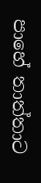පාහේ තාත්තාට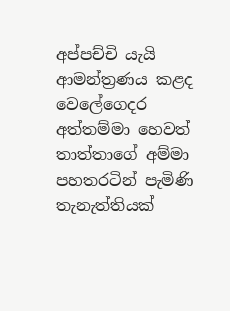අප්පච්චි යැයි ආමන්ත්‍රණය කළද වෙලේගෙදර අත්තම්මා හෙවත් තාත්තාගේ අම්මා පහතරටින් පැමිණි තැනැත්තියක්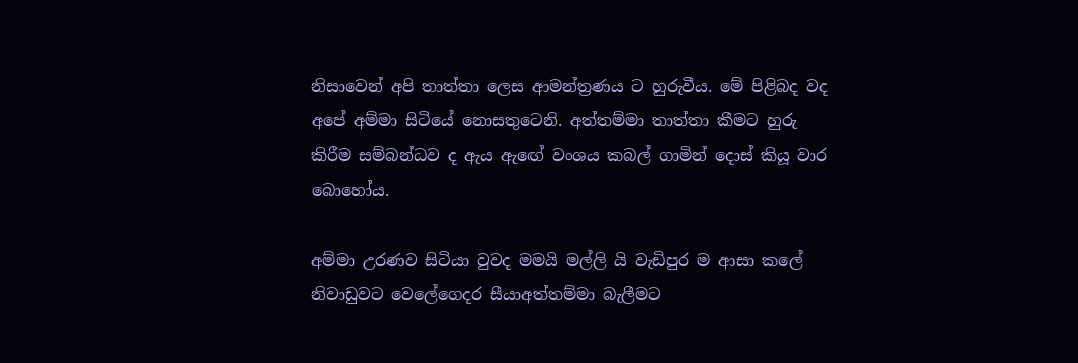නිසාවෙන් අපි තාත්තා ලෙස ආමන්ත්‍රණය ට හුරුවීය. මේ පිළිබද වද අපේ අම්මා සිටියේ නොසතුටෙනි. අත්තම්මා තාත්තා කීමට හුරු කිරීම සම්බන්ධව ද ඇය ඇඟේ වංශය කබල් ගාමින් දොස් කියූ වාර බොහෝය.

අම්මා උරණව සිටියා වුවද මමයි මල්ලි යි වැඩිපුර ම ආසා කලේ නිවාඩුවට වෙලේගෙදර සීයාඅත්තම්මා බැලීමට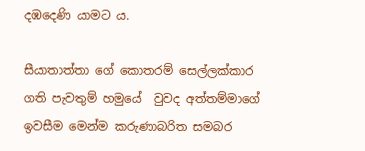දඹදෙණි යාමට ය.

සීයාතාත්තා ගේ කොතරම් සෙල්ලක්කාර ගති පැවතුම් හමුයේ  වුවද අත්තම්මාගේ ඉවසීම මෙන්ම කරුණාබරිත සමබර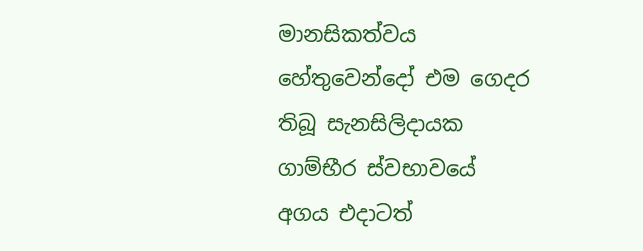මානසිකත්වය හේතුවෙන්දෝ එම ගෙදර තිබූ සැනසිලිදායක ගාම්භීර ස්වභාවයේ  අගය එදාටත්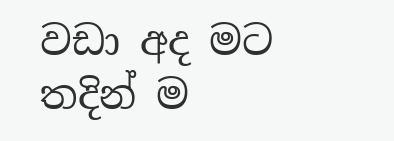වඩා අද මට තදින් ම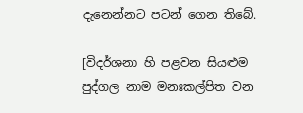දැනෙන්නට පටන් ගෙන තිබේ.

[විදර්ශනා හි පළවන සියළුම පුද්ගල නාම මනඃකල්පිත වන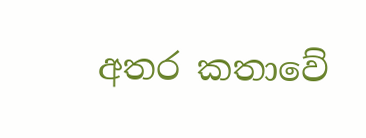අතර කතාවේ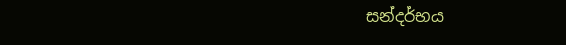සන්දර්භය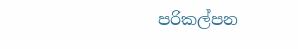පරිකල්පන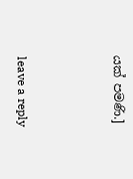යක් පමණි.]



leave a reply